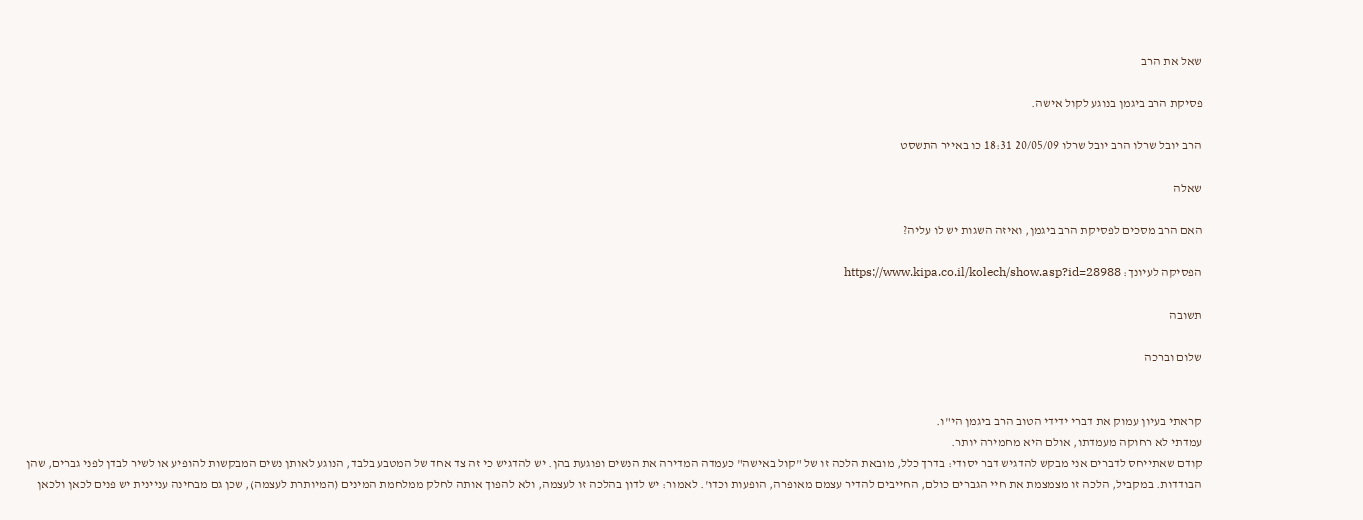שאל את הרב

פסיקת הרב ביגמן בנוגע לקול אישה.

הרב יובל שרלו הרב יובל שרלו 20/05/09 18:31 כו באייר התשסט

שאלה

האם הרב מסכים לפסיקת הרב ביגמן, ואיזה השגות יש לו עליה?

הפסיקה לעיונך: https://www.kipa.co.il/kolech/show.asp?id=28988

תשובה

שלום וברכה


קראתי בעיון עמוק את דברי ידידי הטוב הרב ביגמן הי"ו.
עמדתי לא רחוקה מעמדתו, אולם היא מחמירה יותר.
קודם שאתייחס לדברים אני מבקש להדגיש דבר יסודי: בדרך כלל, מובאת הלכה זו של "קול באישה" כעמדה המדירה את הנשים ופוגעת בהן. יש להדגיש כי זה צד אחד של המטבע בלבד, הנוגע לאותן נשים המבקשות להופיע או לשיר לבדן לפני גברים, שהן הבודדות. במקביל, הלכה זו מצמצמת את חיי הגברים כולם, החייבים להדיר עצמם מאופרה, הופעות וכדו'. לאמור: יש לדון בהלכה זו לעצמה, ולא להפוך אותה לחלק ממלחמת המינים (המיותרת לעצמה), שכן גם מבחינה עניינית יש פנים לכאן ולכאן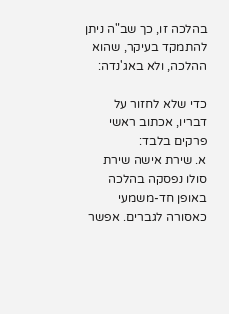בהלכה זו, כך שב"ה ניתן להתמקד בעיקר, שהוא ההלכה, ולא באג'נדה:

כדי שלא לחזור על דבריו, אכתוב ראשי פרקים בלבד:
א. שירת אישה שירת סולו נפסקה בהלכה באופן חד-משמעי כאסורה לגברים. אפשר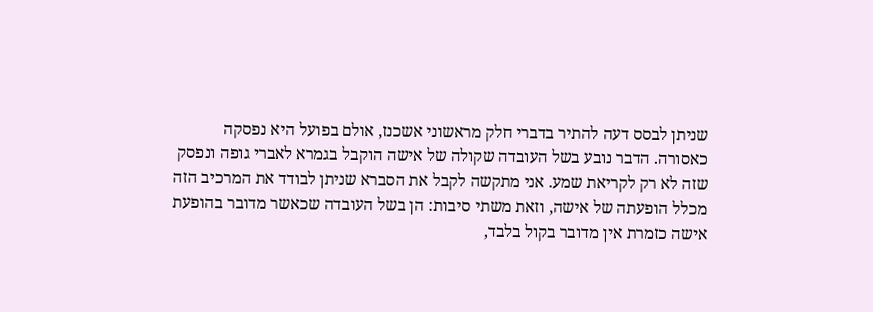שניתן לבסס דעה להתיר בדברי חלק מראשוני אשכנז, אולם בפועל היא נפסקה כאסורה. הדבר נובע בשל העובדה שקולה של אישה הוקבל בגמרא לאברי גופה ונפסק שזה לא רק לקריאת שמע. אני מתקשה לקבל את הסברא שניתן לבודד את המרכיב הזה מכלל הופעתה של אישה, וזאת משתי סיבות: הן בשל העובדה שכאשר מדובר בהופעת אישה כזמרת אין מדובר בקול בלבד,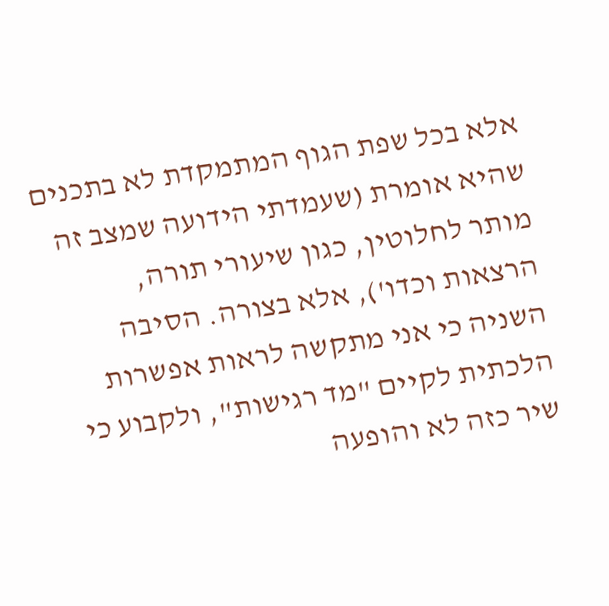אלא בכל שפת הגוף המתמקדת לא בתכנים שהיא אומרת (שעמדתי הידועה שמצב זה מותר לחלוטין, כגון שיעורי תורה, הרצאות וכדו'), אלא בצורה. הסיבה השניה כי אני מתקשה לראות אפשרות הלכתית לקיים "מד רגישות", ולקבוע כי שיר כזה לא והופעה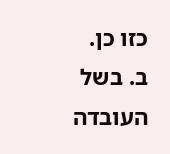כזו כן.
ב. בשל העובדה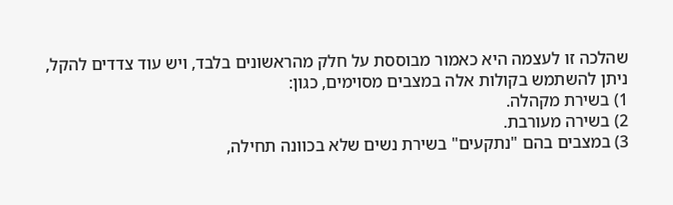שהלכה זו לעצמה היא כאמור מבוססת על חלק מהראשונים בלבד, ויש עוד צדדים להקל, ניתן להשתמש בקולות אלה במצבים מסוימים, כגון:
1) בשירת מקהלה.
2) בשירה מעורבת.
3) במצבים בהם "נתקעים" בשירת נשים שלא בכוונה תחילה,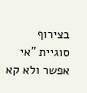בצירוף סוגיית "אי אפשר ולא קא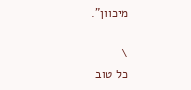מיכוון".

\
כל טוב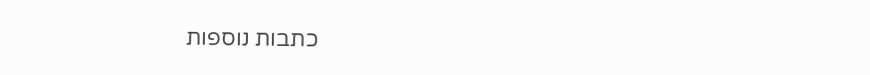כתבות נוספות